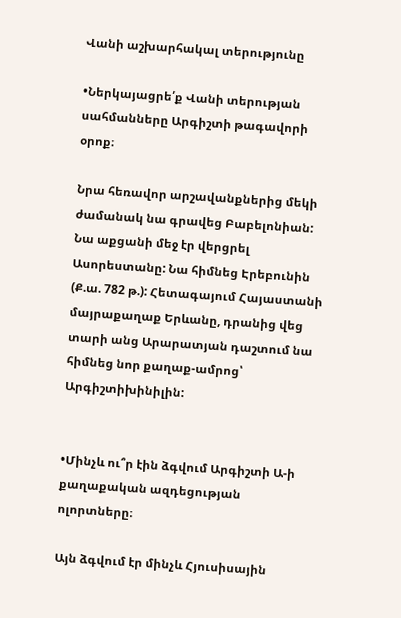Վանի աշխարհակալ տերությունը

•Ներկայացրե՛ք Վանի տերության սահմանները Արգիշտի թագավորի օրոք։

Նրա հեռավոր արշավանքներից մեկի ժամանակ նա գրավեց Բաբելոնիան: Նա աքցանի մեջ էր վերցրել Ասորեստանը: Նա հիմնեց Էրեբունին (Ք.ա. 782 թ.): Հետագայում Հայաստանի մայրաքաղաք Երևանը, դրանից վեց տարի անց Արարատյան դաշտում նա հիմնեց նոր քաղաք-ամրոց՝ Արգիշտիխինիլին:


•Մինչև ու՞ր էին ձգվում Արգիշտի Ա-ի քաղաքական ազդեցության ոլորտները։

Այն ձգվում էր մինչև Հյուսիսային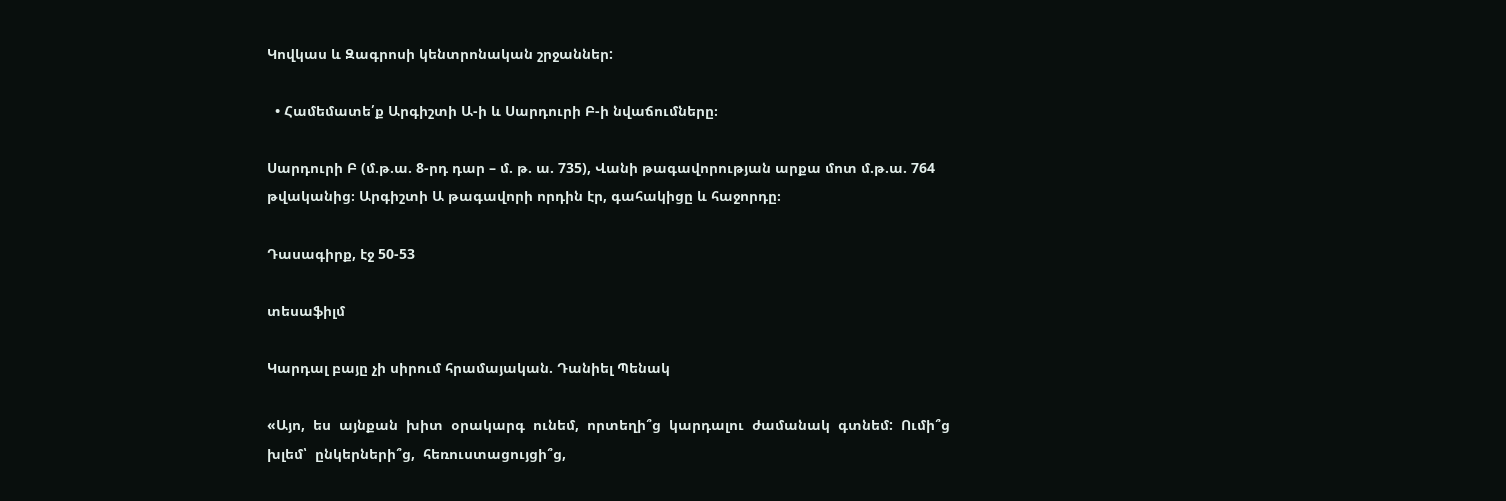Կովկաս և Զագրոսի կենտրոնական շրջաններ:

  • Համեմատե՛ք Արգիշտի Ա-ի և Սարդուրի Բ-ի նվաճումները։

Սարդուրի Բ (մ.թ.ա. 8-րդ դար – մ. թ. ա. 735), Վանի թագավորության արքա մոտ մ.թ.ա. 764 թվականից։ Արգիշտի Ա թագավորի որդին էր, գահակիցը և հաջորդը։

Դասագիրք, էջ 50-53

տեսաֆիլմ

Կարդալ բայը չի սիրում հրամայական. Դանիել Պենակ

«Այո,  ես  այնքան  խիտ  օրակարգ  ունեմ,  որտեղի՞ց  կարդալու  ժամանակ  գտնեմ:  Ումի՞ց  խլեմ՝  ընկերների՞ց,  հեռուստացույցի՞ց,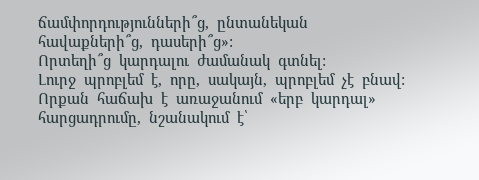ճամփորդությունների՞ց,  ընտանեկան  հավաքների՞ց,  դասերի՞ց»:
Որտեղի՞ց  կարդալու  ժամանակ  գտնել:
Լուրջ  պրոբլեմ  է,  որը,  սակայն,  պրոբլեմ  չէ  բնավ:
Որքան  հաճախ  է  առաջանում  «երբ  կարդալ»  հարցադրումը,  նշանակում  է՝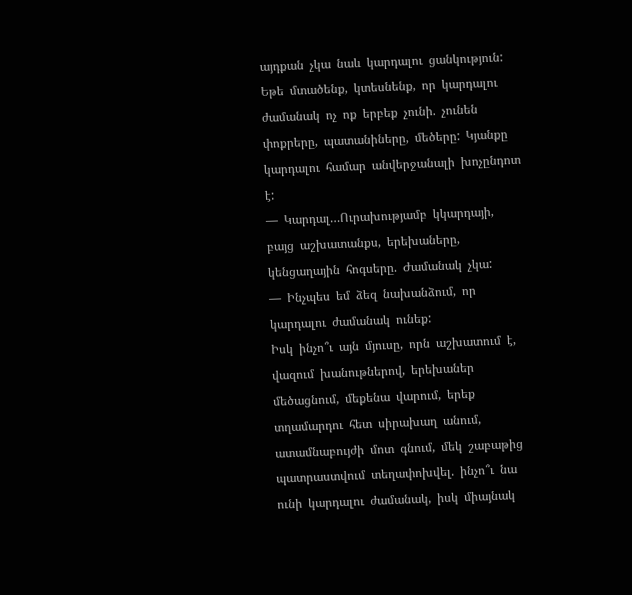այդքան  չկա  նաև  կարդալու  ցանկություն:  Եթե  մտածենք,  կտեսնենք,  որ  կարդալու  ժամանակ  ոչ  ոք  երբեք  չունի.  չունեն  փոքրերը,  պատանիները,  մեծերը:  Կյանքը  կարդալու  համար  անվերջանալի  խոչընդոտ  է:
—  Կարդալ…Ուրախությամբ  կկարդայի,  բայց  աշխատանքս,  երեխաները,  կենցաղային  հոգսերը.  Ժամանակ  չկա:
—  Ինչպես  եմ  ձեզ  նախանձում,  որ  կարդալու  ժամանակ  ունեք:
Իսկ  ինչո՞ւ  այն  մյուսը,  որն  աշխատում  է,  վազում  խանութներով,  երեխաներ  մեծացնում,  մեքենա  վարում,  երեք  տղամարդու  հետ  սիրախաղ  անում,  ատամնաբույժի  մոտ  գնում,  մեկ  շաբաթից  պատրաստվում  տեղափոխվել.  ինչո՞ւ  նա  ունի  կարդալու  ժամանակ,  իսկ  միայնակ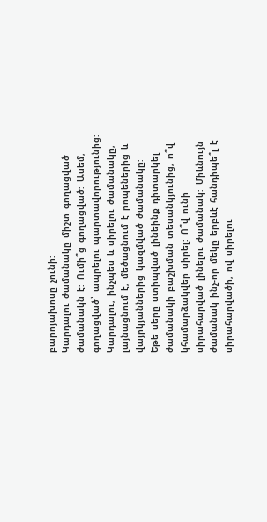բարոյախոսը  չունի:
Կարդալու  ժամանակը  միշտ  գողացված  ժամանակն  է:  Ումի՞ց  գողացված:  Ասեմ,  գողացված՝  ապրելու  պարտավորությունից:
Կարդալու,  ինչպես  և  սիրելու  ժամանակը,  լայնացնում  է,  մեծացնում  է  րոպեներից  և  վայրկյաններից  կազմված  ժամանակը:
Եթե  սերը  ստիպված  լինեինք  դիտարկել  ժամանակի  բաշխման  տեսանկյունից,  ո՞վ  կհամարձակվեր  սիրել:  Ո՞վ  ունի  սիրահարված  լինելու  ժամանակ:  Միևնույն  ժամանակ  ինչ-որ  մեկը  երբևէ  հանդիպե՞լ  է  սիրահարվածի,  ով  սիրելու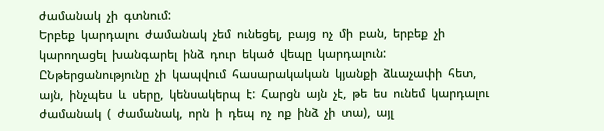ժամանակ  չի  գտնում:
Երբեք  կարդալու  ժամանակ  չեմ  ունեցել,  բայց  ոչ  մի  բան,  երբեք  չի  կարողացել  խանգարել  ինձ  դուր  եկած  վեպը  կարդալուն:
ԸՆթերցանությունը  չի  կապվում  հասարակական  կյանքի  ձևաչափի  հետ,  այն,  ինչպես  և  սերը,  կենսակերպ  է:  Հարցն  այն  չէ,  թե  ես  ունեմ  կարդալու  ժամանակ  (  ժամանակ,  որն  ի  դեպ  ոչ  ոք  ինձ  չի  տա),  այլ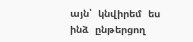այն՝  կնվիրեմ  ես  ինձ  ընթերցող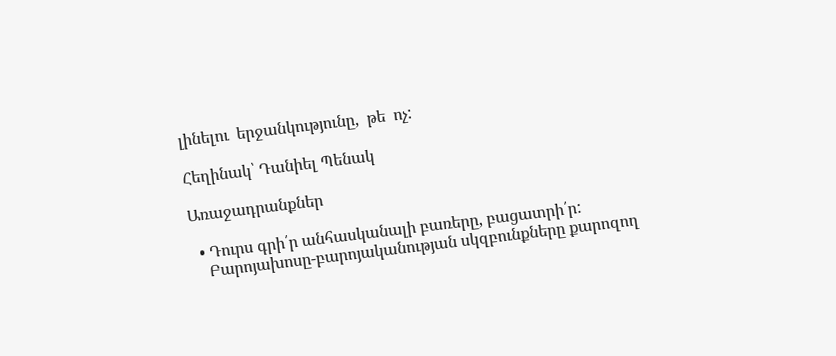լինելու  երջանկությունը,  թե  ոչ:

Հեղինակ՝ Դանիել Պենակ

Առաջադրանքներ

  • Դուրս գրի՛ր անհասկանալի բառերը, բացատրի՛ր:
    Բարոյախոսը-բարոյականության սկզբունքները քարոզող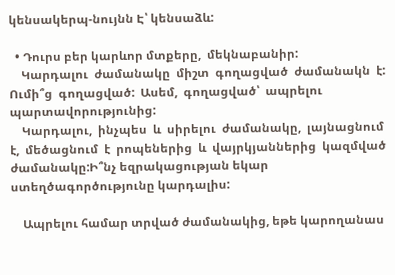կենսակերպ-նույնն Է՝ կենսաձև:

  • Դուրս բեր կարևոր մտքերը,  մեկնաբանիր:
    Կարդալու  ժամանակը  միշտ  գողացված  ժամանակն  է:  Ումի՞ց  գողացված:  Ասեմ,  գողացված՝  ապրելու  պարտավորությունից:
    Կարդալու,  ինչպես  և  սիրելու  ժամանակը,  լայնացնում  է,  մեծացնում  է  րոպեներից  և  վայրկյաններից  կազմված  ժամանակը:Ի՞նչ եզրակացության եկար ստեղծագործությունը կարդալիս:

    Ապրելու համար տրված ժամանակից, եթե կարողանաս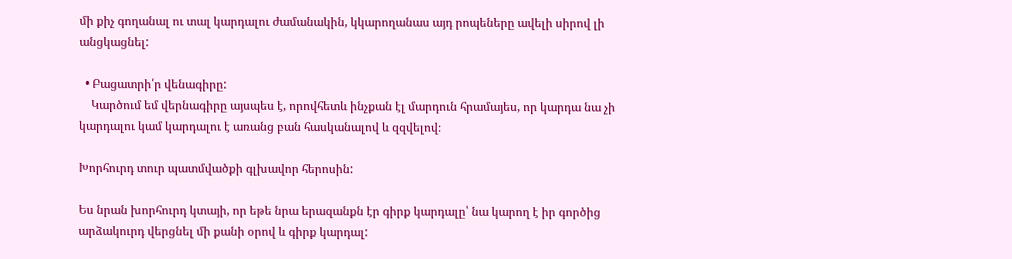մի քիչ գողանալ ու տալ կարդալու ժամանակին, կկարողանաս այդ րոպեները ավելի սիրով լի անցկացնել:

  • Բացատրի՛ր վենագիրը:
    Կարծում եմ վերնագիրը այսպես է, որովհետև ինչքան էլ մարդուն հրամայես, որ կարդա նա չի կարդալու կամ կարդալու է առանց բան հասկանալով և զզվելով։

Խորհուրդ տուր պատմվածքի գլխավոր հերոսին:

Ես նրան խորհուրդ կտայի, որ եթե նրա երազանքն էր գիրք կարդալը՝ նա կարող է իր գործից արձակուրդ վերցնել մի քանի օրով և գիրք կարդալ: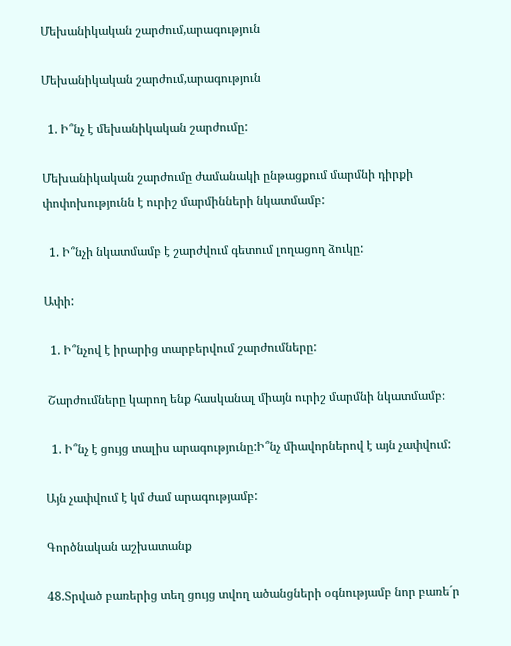Մեխանիկական շարժում,արագություն

Մեխանիկական շարժում,արագություն

  1. Ի՞նչ է մեխանիկական շարժումը:

Մեխանիկական շարժումը ժամանակի ընթացքում մարմնի դիրքի փոփոխությունն է ուրիշ մարմինների նկատմամբ:

  1. Ի՞նչի նկատմամբ է շարժվում գետում լողացող ձուկը:

Ափի:

  1. Ի՞նչով է իրարից տարբերվում շարժումները:

 Շարժումները կարող ենք հասկանալ միայն ուրիշ մարմնի նկատմամբ։

  1. Ի՞նչ է ցույց տալիս արագությունը:Ի՞նչ միավորներով է այն չափվում:

Այն չափվում է կմ ժամ արագությամբ:

Գործնական աշխատանք

48.Տրված բառերից տեղ ցույց տվող ածանցների օգնությամբ նոր բառե´ր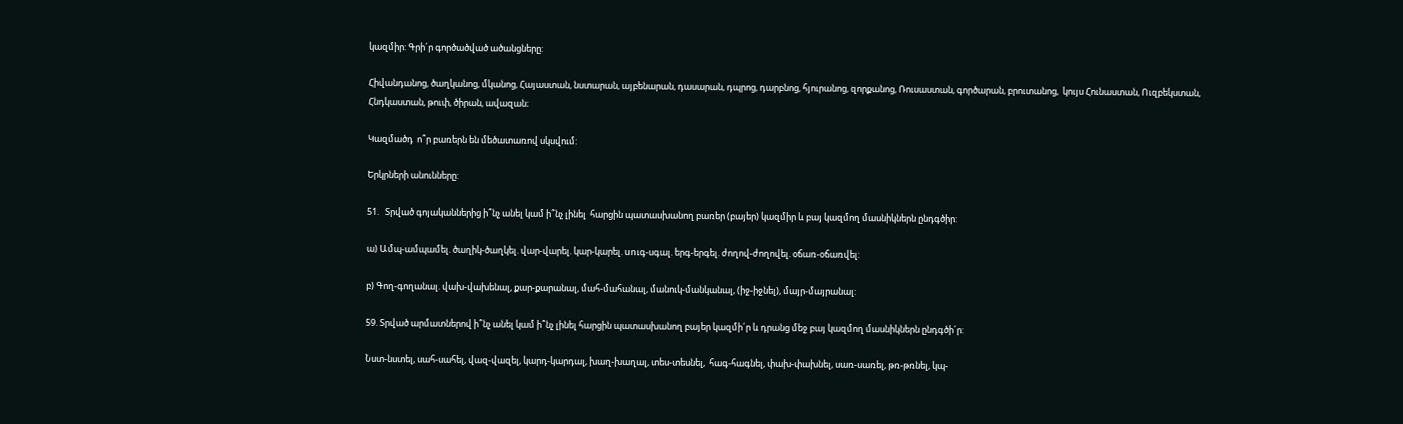կազմիր: Գրի´ր գործածված ածանցները:

Հիվանդանոց, ծաղկանոց, մկանոց, Հայաստան, նստարան, այբենարան, դասարան, դպրոց, դարբնոց, հյուրանոց, զորքանոց, Ռուսաստան, գործարան, բրուտանոց,  կույս Հունաստան, Ուզբեկստան, Հնդկաստան, թուփ, ծիրան, ավազան։

Կազմածդ  ո՞ր բառերն են մեծատառով սկսվում:

Երկրների անունները:

51.   Տրված գոյականներից ի՞նչ անել կամ ի՞նչ լինել  հարցին պատասխանող բառեր (բայեր) կազմիր և բայ կազմող մասնիկներն ընդգծիր:

ա) Ամպ-ամպամել. ծաղիկ-ծաղկել. վար-վարել. կար-կարել. unւգ-սգալ. երգ-երգել. ժողով-ժողովել. օճառ-օճառվել:

բ) Գող-գողանալ. վախ-վախենալ, քար-քարանալ, մահ-մահանալ, մանուկ-մանկանալ, (իջ-իջնել), մայր-մայրանալ:

59. Տրված արմատներով ի՞նչ անել կամ ի՞նչ լինել հարցին պատասխանող բայեր կազմի´ր և դրանց մեջ բայ կազմող մասնիկներն ընդգծի´ր:

Նստ-նստել, սահ-սահել, վազ-վազել, կարդ-կարդալ, խաղ-խաղալ, տես-տեսնել,  հագ-հագնել, փախ-փախնել, սառ-սառել, թռ-թռնել, կպ-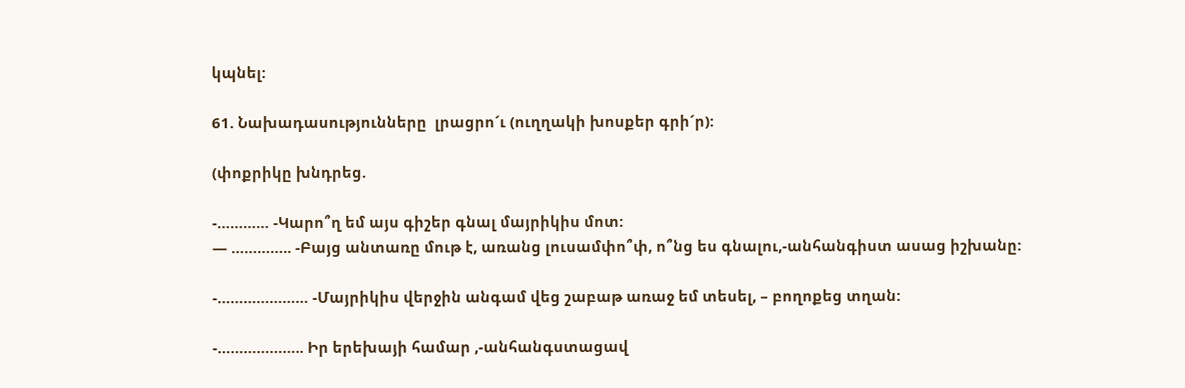կպնել:

61. Նախադասությունները  լրացրո´ւ (ուղղակի խոսքեր գրի´ր):

(փոքրիկը խնդրեց.

-………… -Կարո՞ղ եմ այս գիշեր գնալ մայրիկիս մոտ:
— ………….. -Բայց անտառը մութ է, առանց լուսամփո՞փ, ո՞նց ես գնալու,-անհանգիստ ասաց իշխանը:

-………………… -Մայրիկիս վերջին անգամ վեց շաբաթ առաջ եմ տեսել, – բողոքեց տղան:

-……………….. Իր երեխայի համար ,-անհանգստացավ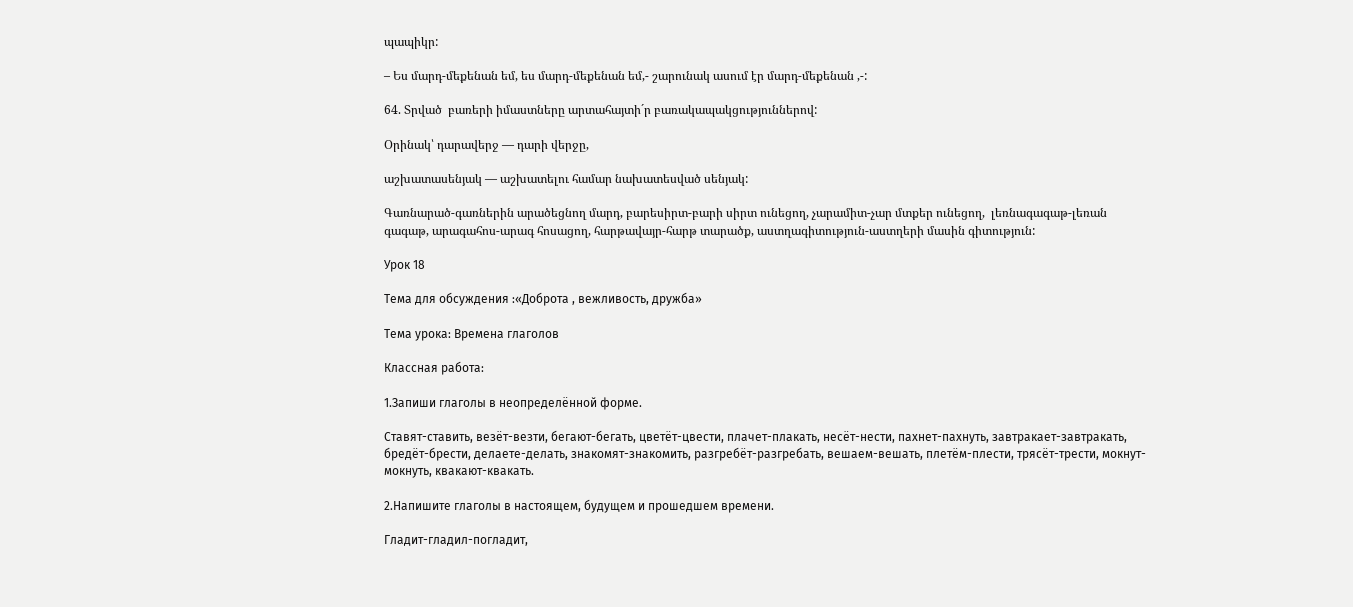պապիկր:

– Ես մարդ-մեքենան եմ, ես մարդ-մեքենան եմ,- շարունակ ասում էր մարդ-մեքենան ,-:

64. Տրված  բառերի իմաստները արտահայտի´ր բառակապակցություններով:

Օրինակ՝ դարավերջ — դարի վերջը,

աշխատասենյակ — աշխատելու համար նախատեսված սենյակ:

Գառնարած-գառներին արածեցնող մարդ, բարեսիրտ-բարի սիրտ ունեցող, չարամիտ-չար մտքեր ունեցող,  լեռնագագաթ-լեռան գագաթ, արագահոս-արագ հոսացող, հարթավայր-հարթ տարածք, աստղագիտություն-աստղերի մասին գիտություն:

Урок 18

Тема для обсуждения :«Доброта , вежливость, дружба»

Тема урока: Времена глаголов

Классная работа:

1.Запиши глаголы в неопределённой форме.

Ставят-ставить, везёт-везти, бегают-бегать, цветёт-цвести, плачет-плакать, несёт-нести, пахнет-пахнуть, завтракает-завтракать, бредёт-брести, делаете-делать, знакомят-знакомить, разгребёт-разгребать, вешаем-вешать, плетём-плести, трясёт-трести, мокнут-мокнуть, квакают-квакать.

2.Напишите глаголы в настоящем, будущем и прошедшем времени.

Гладит-гладил-погладит,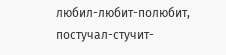любил-любит-полюбит, постучал-стучит-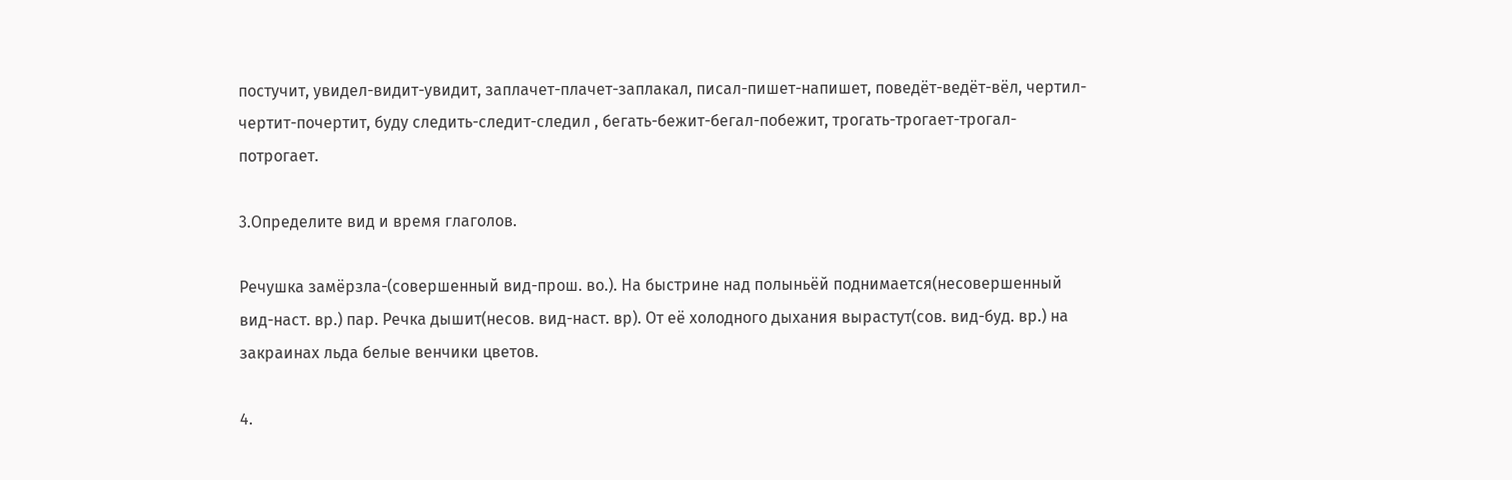постучит, увидел-видит-увидит, заплачет-плачет-заплакал, писал-пишет-напишет, поведёт-ведёт-вёл, чертил-чертит-почертит, буду следить-следит-следил , бегать-бежит-бегал-побежит, трогать-трогает-трогал-потрогает.

3.Определите вид и время глаголов.

Речушка замёрзла-(совершенный вид-прош. во.). На быстрине над полыньёй поднимается(несовершенный вид-наст. вр.) пар. Речка дышит(несов. вид-наст. вр). От её холодного дыхания вырастут(сов. вид-буд. вр.) на закраинах льда белые венчики цветов.

4.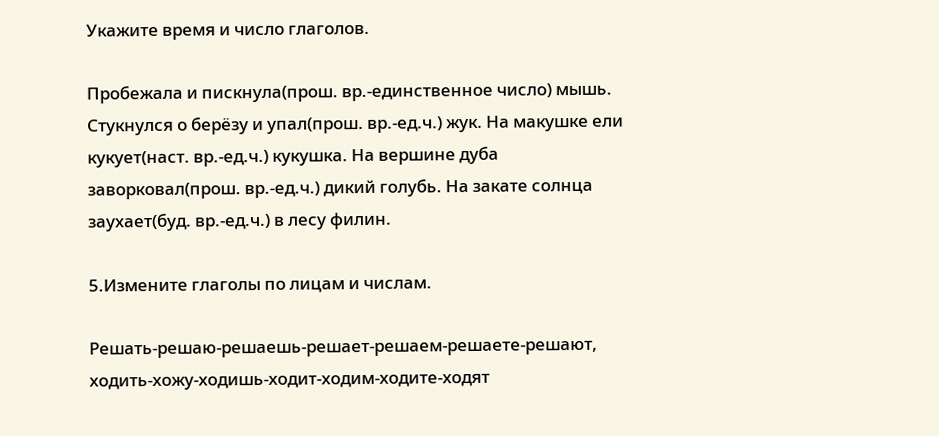Укажите время и число глаголов.

Пробежала и пискнула(прош. вр.-единственное число) мышь. Стукнулся о берёзу и упал(прош. вр.-ед.ч.) жук. На макушке ели кукует(наст. вр.-ед.ч.) кукушка. На вершине дуба заворковал(прош. вр.-ед.ч.) дикий голубь. На закате солнца заухает(буд. вр.-ед.ч.) в лесу филин.

5.Измените глаголы по лицам и числам.

Решать-решаю-решаешь-решает-решаем-решаете-решают, ходить-хожу-ходишь-ходит-ходим-ходите-ходят